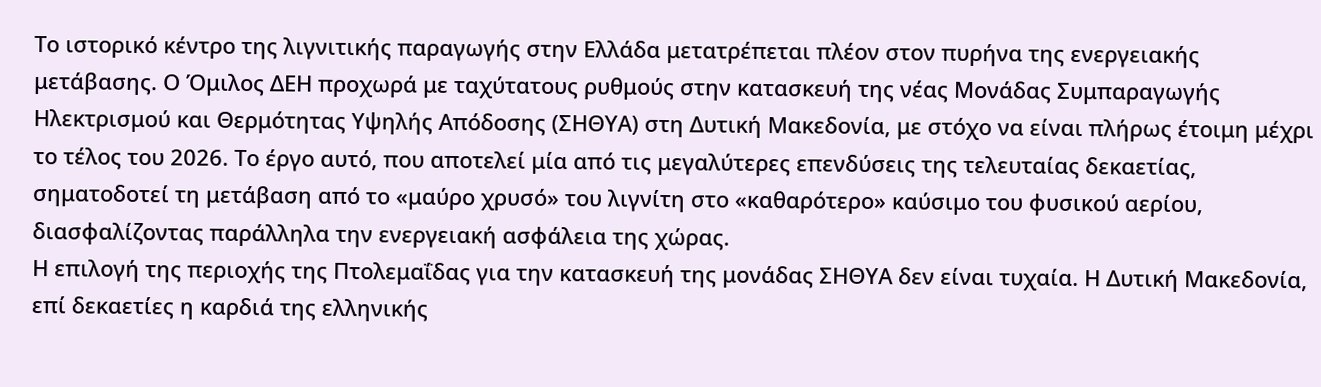Το ιστορικό κέντρο της λιγνιτικής παραγωγής στην Ελλάδα μετατρέπεται πλέον στον πυρήνα της ενεργειακής μετάβασης. Ο Όμιλος ΔΕΗ προχωρά με ταχύτατους ρυθμούς στην κατασκευή της νέας Μονάδας Συμπαραγωγής Ηλεκτρισμού και Θερμότητας Υψηλής Απόδοσης (ΣΗΘΥΑ) στη Δυτική Μακεδονία, με στόχο να είναι πλήρως έτοιμη μέχρι το τέλος του 2026. Το έργο αυτό, που αποτελεί μία από τις μεγαλύτερες επενδύσεις της τελευταίας δεκαετίας, σηματοδοτεί τη μετάβαση από το «μαύρο χρυσό» του λιγνίτη στο «καθαρότερο» καύσιμο του φυσικού αερίου, διασφαλίζοντας παράλληλα την ενεργειακή ασφάλεια της χώρας.
Η επιλογή της περιοχής της Πτολεμαΐδας για την κατασκευή της μονάδας ΣΗΘΥΑ δεν είναι τυχαία. Η Δυτική Μακεδονία, επί δεκαετίες η καρδιά της ελληνικής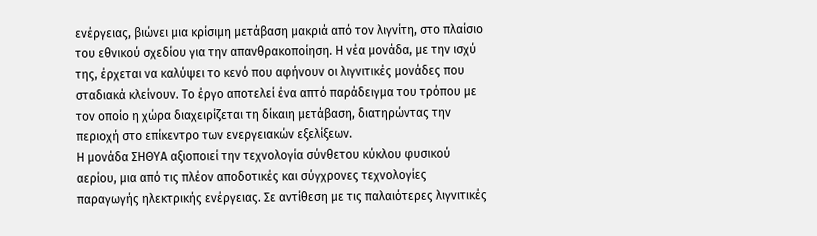ενέργειας, βιώνει μια κρίσιμη μετάβαση μακριά από τον λιγνίτη, στο πλαίσιο του εθνικού σχεδίου για την απανθρακοποίηση. Η νέα μονάδα, με την ισχύ της, έρχεται να καλύψει το κενό που αφήνουν οι λιγνιτικές μονάδες που σταδιακά κλείνουν. Το έργο αποτελεί ένα απτό παράδειγμα του τρόπου με τον οποίο η χώρα διαχειρίζεται τη δίκαιη μετάβαση, διατηρώντας την περιοχή στο επίκεντρο των ενεργειακών εξελίξεων.
Η μονάδα ΣΗΘΥΑ αξιοποιεί την τεχνολογία σύνθετου κύκλου φυσικού αερίου, μια από τις πλέον αποδοτικές και σύγχρονες τεχνολογίες παραγωγής ηλεκτρικής ενέργειας. Σε αντίθεση με τις παλαιότερες λιγνιτικές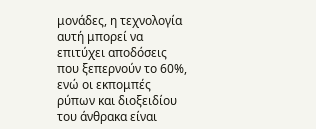μονάδες, η τεχνολογία αυτή μπορεί να επιτύχει αποδόσεις που ξεπερνούν το 60%, ενώ οι εκπομπές ρύπων και διοξειδίου του άνθρακα είναι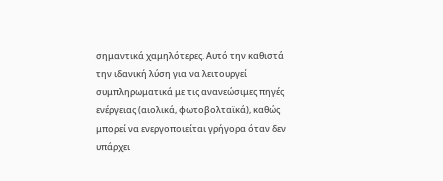σημαντικά χαμηλότερες. Αυτό την καθιστά την ιδανική λύση για να λειτουργεί συμπληρωματικά με τις ανανεώσιμες πηγές ενέργειας (αιολικά, φωτοβολταϊκά), καθώς μπορεί να ενεργοποιείται γρήγορα όταν δεν υπάρχει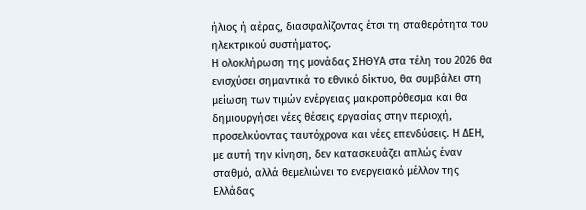ήλιος ή αέρας, διασφαλίζοντας έτσι τη σταθερότητα του ηλεκτρικού συστήματος.
Η ολοκλήρωση της μονάδας ΣΗΘΥΑ στα τέλη του 2026 θα ενισχύσει σημαντικά το εθνικό δίκτυο, θα συμβάλει στη μείωση των τιμών ενέργειας μακροπρόθεσμα και θα δημιουργήσει νέες θέσεις εργασίας στην περιοχή, προσελκύοντας ταυτόχρονα και νέες επενδύσεις. Η ΔΕΗ, με αυτή την κίνηση, δεν κατασκευάζει απλώς έναν σταθμό, αλλά θεμελιώνει το ενεργειακό μέλλον της Ελλάδας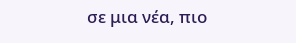σε μια νέα, πιο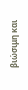βιώσιμη και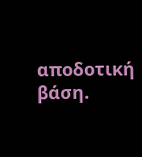αποδοτική βάση.